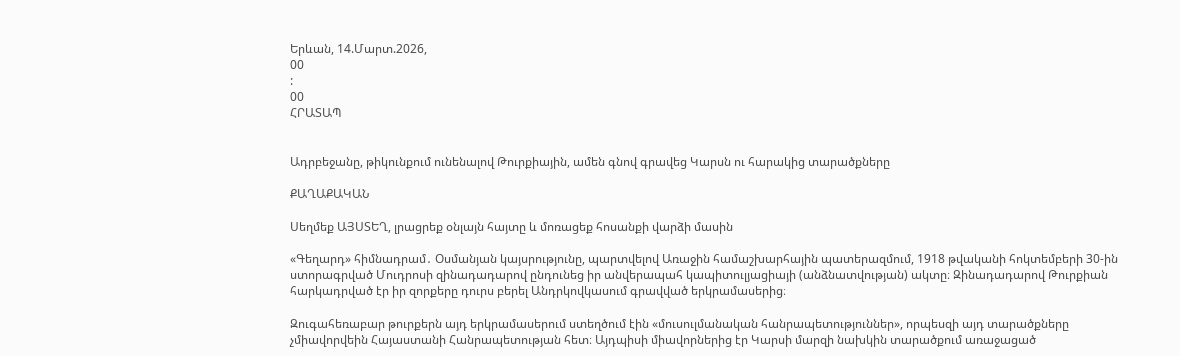Երևան, 14.Մարտ.2026,
00
:
00
ՀՐԱՏԱՊ


Ադրբեջանը, թիկունքում ունենալով Թուրքիային, ամեն գնով գրավեց Կարսն ու հարակից տարածքները

ՔԱՂԱՔԱԿԱՆ

Սեղմեք ԱՅՍՏԵՂ, լրացրեք օնլայն հայտը և մոռացեք հոսանքի վարձի մասին

«Գեղարդ» հիմնադրամ․ Օսմանյան կայսրությունը, պարտվելով Առաջին համաշխարհային պատերազմում, 1918 թվականի հոկտեմբերի 30-ին ստորագրված Մուդրոսի զինադադարով ընդունեց իր անվերապահ կապիտուլյացիայի (անձնատվության) ակտը։ Զինադադարով Թուրքիան հարկադրված էր իր զորքերը դուրս բերել Անդրկովկասում գրավված երկրամասերից։

Զուգահեռաբար թուրքերն այդ երկրամասերում ստեղծում էին «մուսուլմանական հանրապետություններ», որպեսզի այդ տարածքները չմիավորվեին Հայաստանի Հանրապետության հետ։ Այդպիսի միավորներից էր Կարսի մարզի նախկին տարածքում առաջացած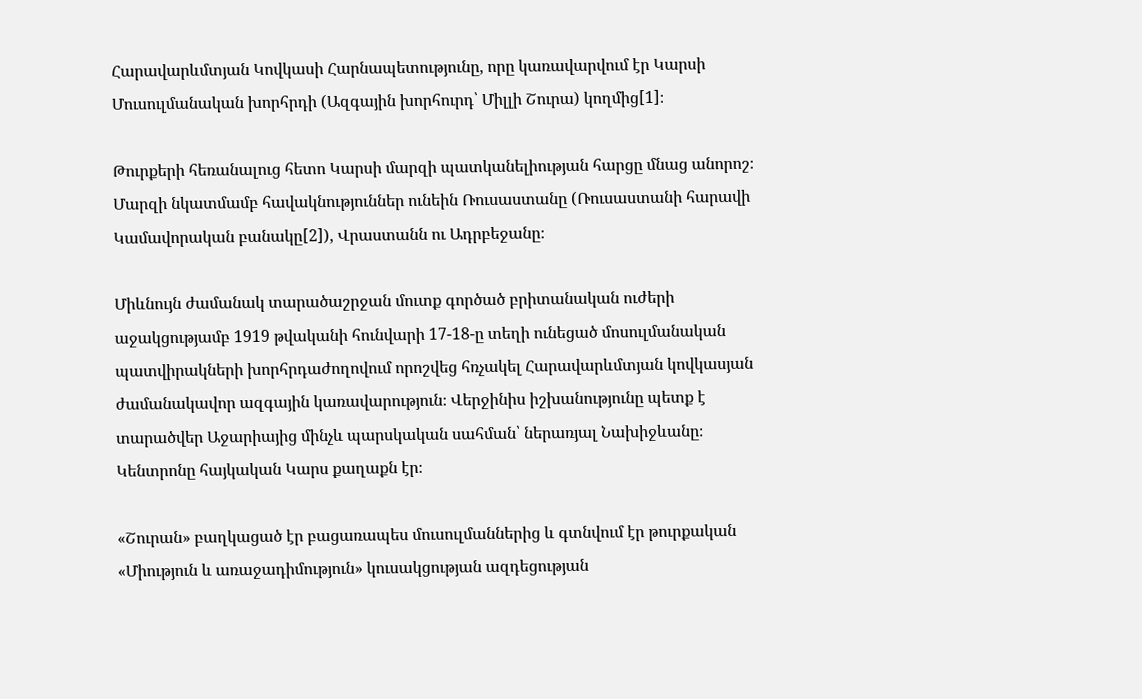Հարավարևմտյան Կովկասի Հարնապետությունը, որը կառավարվում էր Կարսի Մուսուլմանական խորհրդի (Ազգային խորհուրդ՝ Միլլի Շուրա) կողմից[1]։

Թուրքերի հեռանալուց հետո Կարսի մարզի պատկանելիության հարցը մնաց անորոշ։ Մարզի նկատմամբ հավակնություններ ունեին Ռուսաստանը (Ռուսաստանի հարավի Կամավորական բանակը[2]), Վրաստանն ու Ադրբեջանը։

Միևնույն ժամանակ տարածաշրջան մուտք գործած բրիտանական ուժերի աջակցությամբ 1919 թվականի հունվարի 17-18-ը տեղի ունեցած մոսուլմանական պատվիրակների խորհրդաժողովում որոշվեց հռչակել Հարավարևմտյան կովկասյան ժամանակավոր ազգային կառավարություն։ Վերջինիս իշխանությունը պետք է տարածվեր Աջարիայից մինչև պարսկական սահման՝ ներառյալ Նախիջևանը։ Կենտրոնը հայկական Կարս քաղաքն էր։

«Շուրան» բաղկացած էր բացառապես մուսուլմաններից և գտնվում էր թուրքական «Միություն և առաջադիմություն» կուսակցության ազդեցության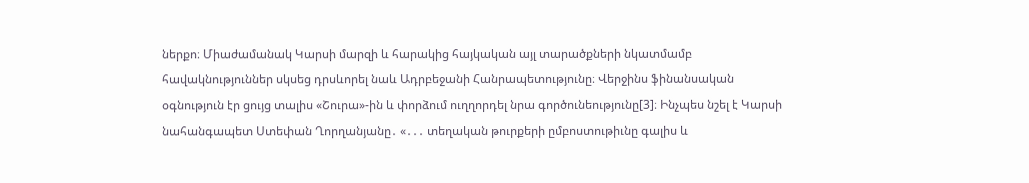ներքո։ Միաժամանակ Կարսի մարզի և հարակից հայկական այլ տարածքների նկատմամբ հավակնություններ սկսեց դրսևորել նաև Ադրբեջանի Հանրապետությունը։ Վերջինս ֆինանսական օգնություն էր ցույց տալիս «Շուրա»-ին և փորձում ուղղորդել նրա գործունեությունը[3]։ Ինչպես նշել է Կարսի նահանգապետ Ստեփան Ղորղանյանը․ «․․․ տեղական թուրքերի ըմբոստութիւնը գալիս և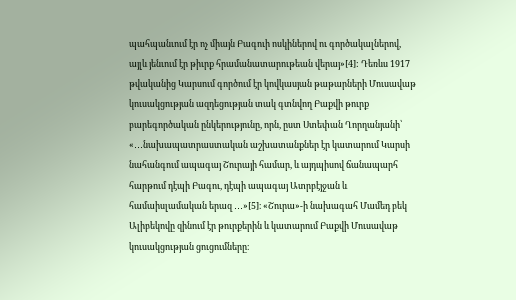պահպանւում էր ոչ միայն Բագուի ոսկիներով ու գործակալներով, այլև յենւում էր թիւրք հրամանատարութեան վերայ»[4]: Դեռևս 1917 թվականից Կարսում գործում էր կովկասյան թաթարների Մուսավաթ կուսակցության ազդեցության տակ գտնվող Բաքվի թուրք բարեգործական ընկերությունը, որն, ըստ Ստեփան Ղորղանյանի՝ «․․․նախապատրաստական աշխատանքներ էր կատարում Կարսի նահանգում ապագայ Շուրայի համար, և այդպիսով ճանապարհ հարթում դէպի Բագու, դէպի ապագայ Ատրբէյջան և համաիսլամական երազ ․․․»[5]։ «Շուրա»-ի նախագահ Մամեդ բեկ Ալիբեկովը զինում էր թուրքերին և կատարում Բաքվի Մուսավաթ կուսակցության ցուցումները։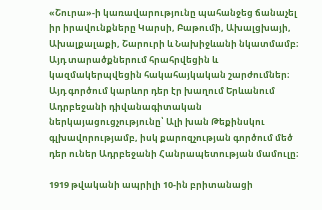«Շուրա»-ի կառավարությունը պահանջեց ճանաչել իր իրավունքները Կարսի, Բաթումի, Ախալցխայի, Ախալքալաքի, Շարուրի և Նախիջևանի նկատմամբ։ Այդ տարածքներում հրահրվեցին և կազմակերպվեցին հակահայկական շարժումներ։ Այդ գործում կարևոր դեր էր խաղում Երևանում Ադրբեջանի դիվանագիտական ներկայացուցչությունը՝ Ալի խան Թեքինսկու գլխավորությամբ, իսկ քարոզչության գործում մեծ դեր ուներ Ադրբեջանի Հանրապետության մամուլը։

1919 թվականի ապրիլի 10-ին բրիտանացի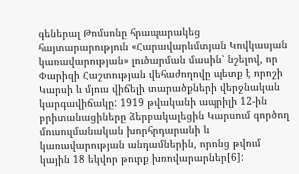գեներալ Թոմսոնը հրապարակեց հայտարարություն «Հարավարևմտյան Կովկասյան կառավարության» լուծարման մասին՝ նշելով, որ Փարիզի Հաշտության վեհաժողովը պետք է որոշի Կարսի և մյուս վիճելի տարածքների վերջնական կարգավիճակը: 1919 թվականի ապրիլի 12-ին բրիտանացիները ձերբակալեցին Կարսում գործող մուսուլմանական խորհրդարանի և կառավարության անդամներին, որոնց թվում կային 18 եկվոր թուրք խռովարարներ[6]: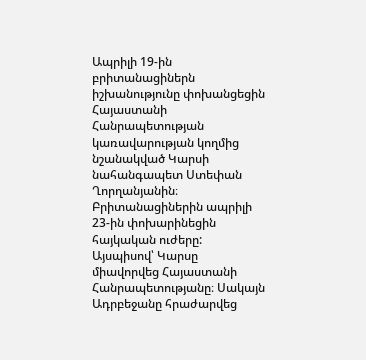Ապրիլի 19-ին բրիտանացիներն իշխանությունը փոխանցեցին Հայաստանի Հանրապետության կառավարության կողմից նշանակված Կարսի նահանգապետ Ստեփան Ղորղանյանին։ Բրիտանացիներին ապրիլի 23-ին փոխարինեցին հայկական ուժերը: Այսպիսով՝ Կարսը միավորվեց Հայաստանի Հանրապետությանը։ Սակայն Ադրբեջանը հրաժարվեց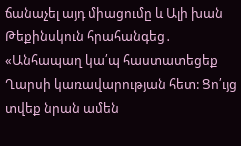ճանաչել այդ միացումը և Ալի խան Թեքինսկուն հրահանգեց․ «Անհապաղ կա՛պ հաստատեցեք Ղարսի կառավարության հետ: Ցո՛ւյց տվեք նրան ամեն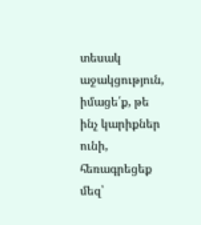տեսակ աջակցություն, իմացե՛ք, թե ինչ կարիքներ ունի, հեռագրեցեք մեզ՝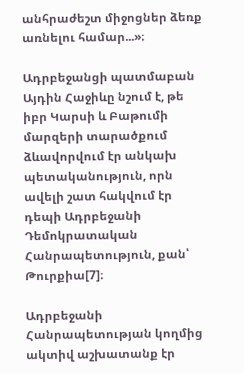անհրաժեշտ միջոցներ ձեռք առնելու համար...»։

Ադրբեջանցի պատմաբան Այդին Հաջիևը նշում է, թե իբր Կարսի և Բաթումի մարզերի տարածքում ձևավորվում էր անկախ պետականություն, որն ավելի շատ հակվում էր դեպի Ադրբեջանի Դեմոկրատական Հանրապետություն, քան՝ Թուրքիա[7]։

Ադրբեջանի Հանրապետության կողմից ակտիվ աշխատանք էր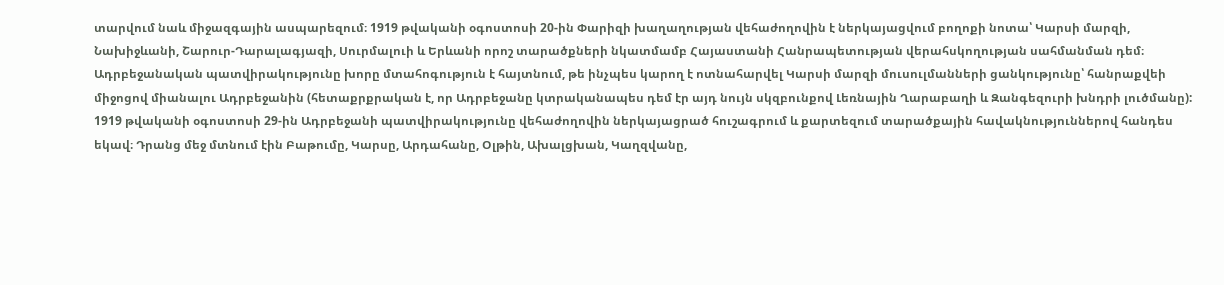տարվում նաև միջազգային ասպարեզում։ 1919 թվականի օգոստոսի 20-ին Փարիզի խաղաղության վեհաժողովին է ներկայացվում բողոքի նոտա՝ Կարսի մարզի, Նախիջևանի, Շարուր-Դարալագյազի, Սուրմալուի և Երևանի որոշ տարածքների նկատմամբ Հայաստանի Հանրապետության վերահսկողության սահմանման դեմ։ Ադրբեջանական պատվիրակությունը խորը մտահոգություն է հայտնում, թե ինչպես կարող է ոտնահարվել Կարսի մարզի մուսուլմանների ցանկությունը՝ հանրաքվեի միջոցով միանալու Ադրբեջանին (հետաքրքրական է, որ Ադրբեջանը կտրականապես դեմ էր այդ նույն սկզբունքով Լեռնային Ղարաբաղի և Զանգեզուրի խնդրի լուծմանը): 1919 թվականի օգոստոսի 29-ին Ադրբեջանի պատվիրակությունը վեհաժողովին ներկայացրած հուշագրում և քարտեզում տարածքային հավակնություններով հանդես եկավ։ Դրանց մեջ մտնում էին Բաթումը, Կարսը, Արդահանը, Օլթին, Ախալցխան, Կաղզվանը,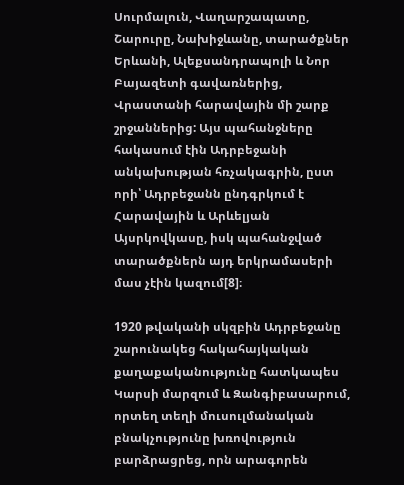Սուրմալուն, Վաղարշապատը, Շարուրը, Նախիջևանը, տարածքներ Երևանի, Ալեքսանդրապոլի և Նոր Բայազետի գավառներից, Վրաստանի հարավային մի շարք շրջաններից: Այս պահանջները հակասում էին Ադրբեջանի անկախության հռչակագրին, ըստ որի՝ Ադրբեջանն ընդգրկում է Հարավային և Արևելյան Այսրկովկասը, իսկ պահանջված տարածքներն այդ երկրամասերի մաս չէին կազում[8]։

1920 թվականի սկզբին Ադրբեջանը շարունակեց հակահայկական քաղաքականությունը հատկապես Կարսի մարզում և Զանգիբասարում, որտեղ տեղի մուսուլմանական բնակչությունը խռովություն բարձրացրեց, որն արագորեն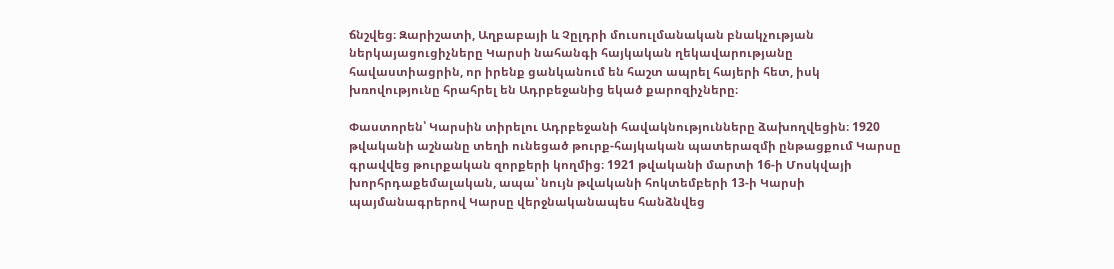ճնշվեց։ Զարիշատի, Աղբաբայի և Չըլդրի մուսուլմանական բնակչության ներկայացուցիչները Կարսի նահանգի հայկական ղեկավարությանը հավաստիացրին, որ իրենք ցանկանում են հաշտ ապրել հայերի հետ, իսկ խռովությունը հրահրել են Ադրբեջանից եկած քարոզիչները։

Փաստորեն՝ Կարսին տիրելու Ադրբեջանի հավակնությունները ձախողվեցին։ 1920 թվականի աշնանը տեղի ունեցած թուրք-հայկական պատերազմի ընթացքում Կարսը գրավվեց թուրքական զորքերի կողմից։ 1921 թվականի մարտի 16-ի Մոսկվայի խորհրդաքեմալական, ապա՝ նույն թվականի հոկտեմբերի 13-ի Կարսի պայմանագրերով Կարսը վերջնականապես հանձնվեց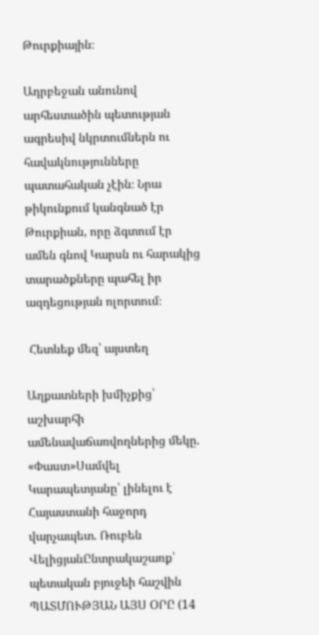Թուրքիային։

Ադրբեջան անունով արհեստածին պետության ագրեսիվ նկրտումներն ու հավակնությունները պատահական չէին։ Նրա թիկունքում կանգնած էր Թուրքիան, որը ձգտում էր ամեն գնով Կարսն ու հարակից տարածքները պահել իր ազդեցության ոլորտում։

 Հետևեք մեզ՝ այստեղ

Աղքատների խմիչքից՝ աշխարհի ամենավաճառվողներից մեկը. «Փաստ»Սամվել Կարապետյանը՝ լինելու է Հայաստանի հաջորդ վարչապետ. Ռուբեն ՎելիցյանԸնտրակաշառք՝ պետական բյուջեի հաշվին ՊԱՏՄՈՒԹՅԱՆ ԱՅՍ ՕՐԸ (14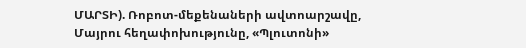ՄԱՐՏԻ). Ռոբոտ-մեքենաների ավտոարշավը, Մայրու հեղափոխությունը, «Պլուտոնի»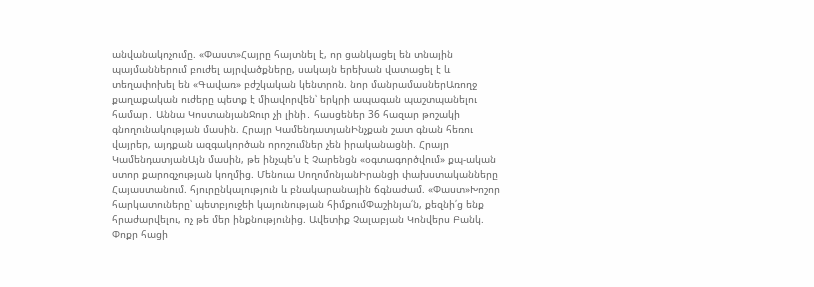անվանակոչումը. «Փաստ»Հայրը հայտնել է, որ ցանկացել են տնային պայմաններում բուժել այրվածքները, սակայն երեխան վատացել է և տեղափոխել են «Գավառ» բժշկական կենտրոն. նոր մանրամասներԱռողջ քաղաքական ուժերը պետք է միավորվեն՝ երկրի ապագան պաշտպանելու համար․ Աննա ԿոստանյանՋուր չի լինի․ հասցեներ 36 հազար թոշակի գնողունակության մասին. Հրայր ԿամենդատյանԻնչքան շատ գնան հեռու վայրեր, այդքան ազգակործան որոշումներ չեն իրականացնի. Հրայր ԿամենդատյանԱյն մասին, թե ինչպե'ս է Չարենցն «օգտագործվում» քպ-ական ստոր քարոզչության կողմից. Մենուա ՍողոմոնյանԻրանցի փախստականները Հայաստանում. հյուրընկալություն և բնակարանային ճգնաժամ. «Փաստ»Խոշոր հարկատուները՝ պետբյուջեի կայունության հիմքումՓաշինյա՛ն, քեզնի՛ց ենք հրաժարվելու, ոչ թե մեր ինքնությունից. Ավետիք Չալաբյան Կոնվերս Բանկ. Փոքր հացի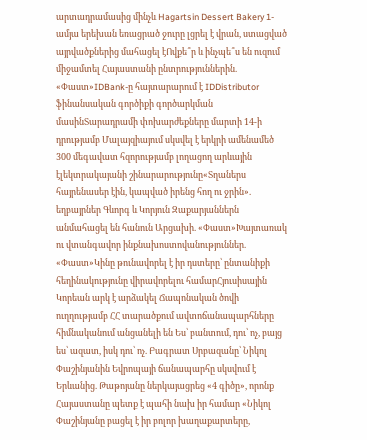արտադրամասից մինչև Hagartsin Dessert Bakery 1-ամյա երեխան եռացրած ջուրը լցրել է վրան, ստացված այրվածքներից մահացել էՈվքե՞ր և ինչպե՞ս են ուզում միջամտել Հայաստանի ընտրություններին. «Փաստ»IDBank-ը հայտարարում է IDDistributor ֆինանսական գործիքի գործարկման մասինՏարադրամի փոխարժեքները մարտի 14-ի դրությամբ Մալայզիայում սկսվել է երկրի ամենամեծ 300 մեգավատ հզորությամբ լողացող արևային էլեկտրակայանի շինարարությունը«Տղաներս հայրենասեր էին, կապված իրենց հող ու ջրին». եղբայրներ Գևորգ և Կորյուն Զաքարյաններն անմահացել են հանուն Արցախի. «Փաստ»Խայտառակ ու վտանգավոր ինքնախոստովանություններ. «Փաստ»Կինը թունավորել է իր դստերը՝ ընտանիքի հեղինակությունը վիրավորելու համարՀյուսիսային Կորեան արկ է արձակել Ճապոնական ծովի ուղղությամբ ՀՀ տարածքում ավտոճանապարհները հիմնականում անցանելի են Ես՝ բանտում, դու՝ ոչ, բայց ես՝ ազատ, իսկ դու՝ ոչ. Բագրատ Սրբազանը՝ Նիկոլ Փաշինյանին Եվրոպայի ճանապարհը սկսվում է Երևանից. Թաթոյանը ներկայացրեց «4 գիծը», որոնք Հայաստանը պետք է պահի նախ իր համար «Նիկոլ Փաշինյանը բացել է իր բոլոր խաղաքարտերը,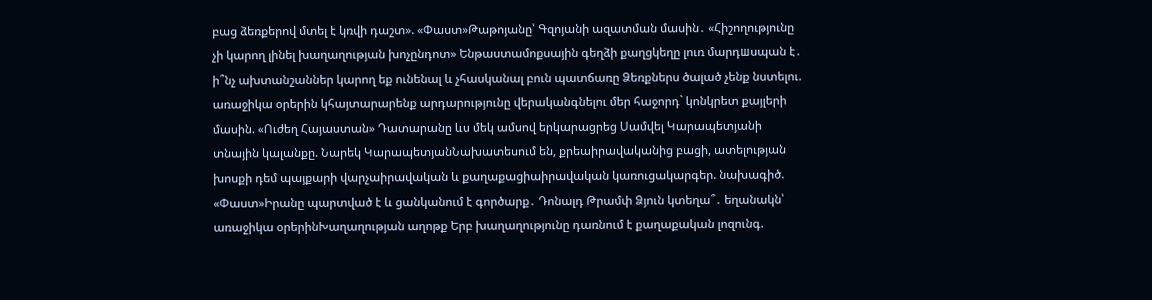բաց ձեռքերով մտել է կռվի դաշտ». «Փաստ»Թաթոյանը՝ Գզոյանի ազատման մասին․ «Հիշողությունը չի կարող լինել խաղաղության խոչընդոտ» Ենթաստամոքսային գեղձի քաղցկեղը լուռ մարդшսպան է․ ի՞նչ ախտանշաններ կարող եք ունենալ և չհասկանալ բուն պատճառը Ձեռքներս ծալած չենք նստելու. առաջիկա օրերին կհայտարարենք արդարությունը վերականգնելու մեր հաջորդ` կոնկրետ քայլերի մասին. «Ուժեղ Հայաստան» Դատարանը ևս մեկ ամսով երկարացրեց Սամվել Կարապետյանի տնային կալանքը. Նարեկ ԿարապետյանՆախատեսում են, քրեաիրավականից բացի, ատելության խոսքի դեմ պայքարի վարչաիրավական և քաղաքացիաիրավական կառուցակարգեր. նախագիծ. «Փաստ»Իրանը պարտված է և ցանկանում է գործարք․ Դոնալդ Թրամփ Ձյուն կտեղա՞․ եղանակն՝ առաջիկա օրերինԽաղաղության աղոթք Երբ խաղաղությունը դառնում է քաղաքական լոզունգ.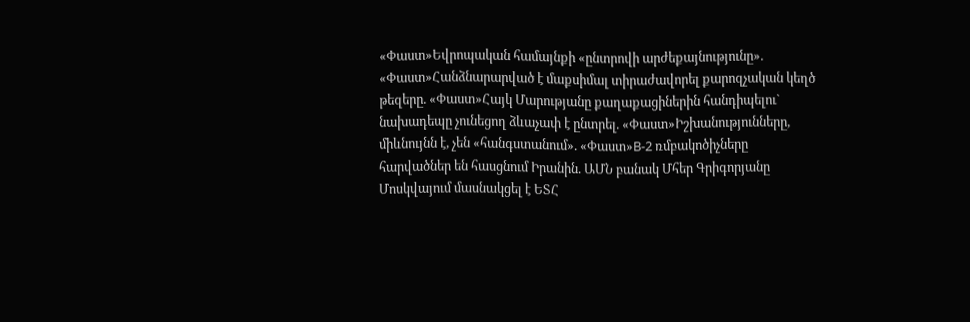«Փաստ»Եվրոպական համայնքի «ընտրովի արժեքայնությունը». «Փաստ»Հանձնարարված է մաքսիմալ տիրաժավորել քարոզչական կեղծ թեզերը. «Փաստ»Հայկ Մարությանը քաղաքացիներին հանդիպելու` նախադեպը չունեցող ձևաչափ է ընտրել. «Փաստ»Իշխանությունները, միևնույնն է, չեն «հանգստանում». «Փաստ»B-2 ռմբակոծիչները հարվածներ են հասցնում Իրանին. ԱՄՆ բանակ Մհեր Գրիգորյանը Մոսկվայում մասնակցել է ԵՏՀ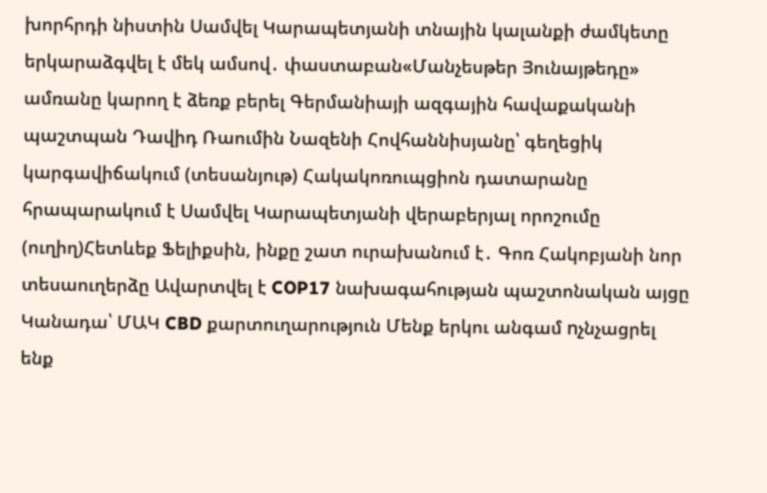խորհրդի նիստին Սամվել Կարապետյանի տնային կալանքի ժամկետը երկարաձգվել է մեկ ամսով․ փաստաբան«Մանչեսթեր Յունայթեդը» ամռանը կարող է ձեռք բերել Գերմանիայի ազգային հավաքականի պաշտպան Դավիդ Ռաումին Նազենի Հովհաննիսյանը՝ գեղեցիկ կարգավիճակում (տեսանյութ) Հակակոռուպցիոն դատարանը հրապարակում է Սամվել Կարապետյանի վերաբերյալ որոշումը (ուղիղ)Հետևեք Ֆելիքսին, ինքը շատ ուրախանում է․ Գոռ Հակոբյանի նոր տեսաուղերձը Ավարտվել է COP17 նախագահության պաշտոնական այցը Կանադա՝ ՄԱԿ CBD քարտուղարություն Մենք երկու անգամ nչնչացրել ենք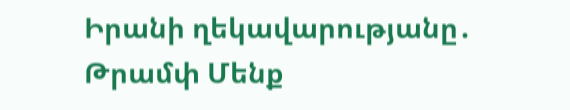Իրանի ղեկավարությանը․ Թրամփ Մենք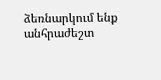ձեռնարկում ենք անհրաժեշտ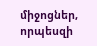միջոցներ, որպեսզի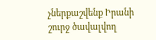չներքաշվենք Իրանի շուրջ ծավալվող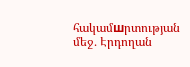հակամшրտության մեջ․ Էրդողան